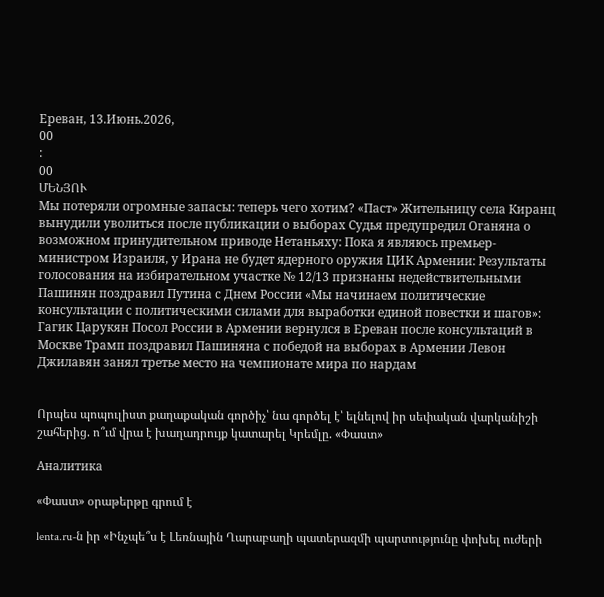Ереван, 13.Июнь.2026,
00
:
00
ՄԵՆՅՈՒ
Мы потеряли огромные запасы: теперь чего хотим? «Паст» Жительницу села Киранц вынудили уволиться после публикации о выборах Судья предупредил Оганяна о возможном принудительном приводе Нетаньяху: Пока я являюсь премьер-министром Израиля, у Ирана не будет ядерного оружия ЦИК Армении: Результаты голосования на избирательном участке № 12/13 признаны недействительными Пашинян поздравил Путина с Днем России «Мы начинаем политические консультации с политическими силами для выработки единой повестки и шагов»: Гагик Царукян Посол России в Армении вернулся в Ереван после консультаций в Москве Трамп поздравил Пашиняна с победой на выборах в Армении Левон Джилавян занял третье место на чемпионате мира по нардам


Որպես պոպուլիստ քաղաքական գործիչ՝ նա գործել է՝ ելնելով իր սեփական վարկանիշի շահերից. ո՞ւմ վրա է խաղադրույք կատարել Կրեմլը. «Փաստ»

Аналитика

«Փաստ» օրաթերթը գրում է

lenta.ru-ն իր «Ինչպե՞ս է Լեռնային Ղարաբաղի պատերազմի պարտությունը փոխել ուժերի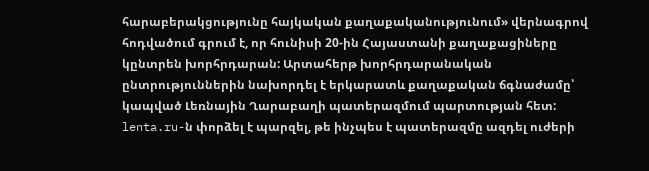հարաբերակցությունը հայկական քաղաքականությունում» վերնագրով հոդվածում գրում է, որ հունիսի 20-ին Հայաստանի քաղաքացիները կընտրեն խորհրդարան: Արտահերթ խորհրդարանական ընտրություններին նախորդել է երկարատև քաղաքական ճգնաժամը՝ կապված Լեռնային Ղարաբաղի պատերազմում պարտության հետ: lenta.ru-ն փորձել է պարզել, թե ինչպես է պատերազմը ազդել ուժերի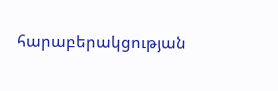հարաբերակցության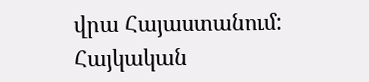վրա Հայաստանում: Հայկական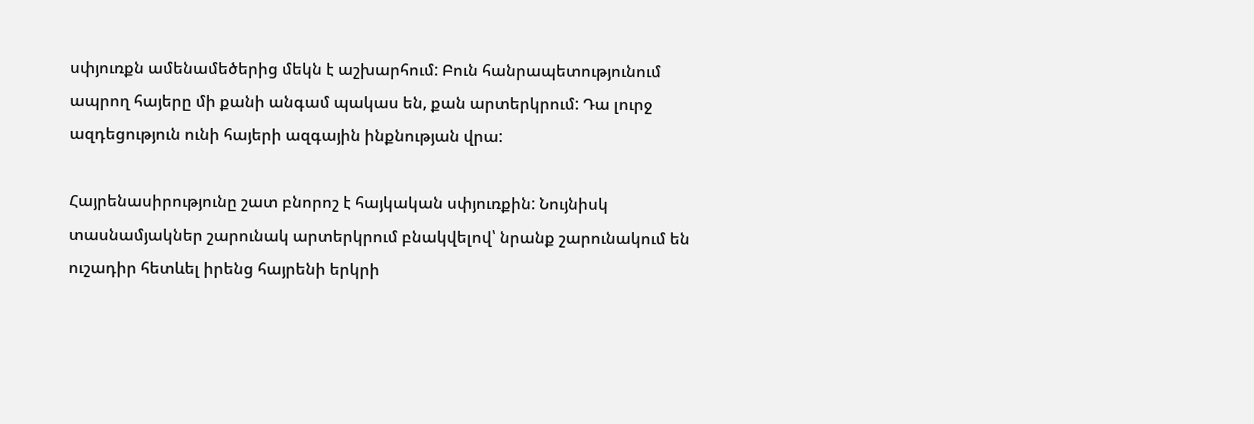սփյուռքն ամենամեծերից մեկն է աշխարհում: Բուն հանրապետությունում ապրող հայերը մի քանի անգամ պակաս են, քան արտերկրում: Դա լուրջ ազդեցություն ունի հայերի ազգային ինքնության վրա:

Հայրենասիրությունը շատ բնորոշ է հայկական սփյուռքին: Նույնիսկ տասնամյակներ շարունակ արտերկրում բնակվելով՝ նրանք շարունակում են ուշադիր հետևել իրենց հայրենի երկրի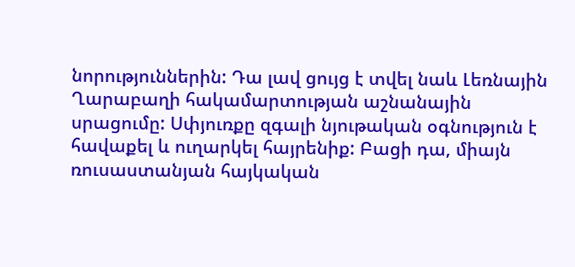նորություններին: Դա լավ ցույց է տվել նաև Լեռնային Ղարաբաղի հակամարտության աշնանային սրացումը: Սփյուռքը զգալի նյութական օգնություն է հավաքել և ուղարկել հայրենիք: Բացի դա, միայն ռուսաստանյան հայկական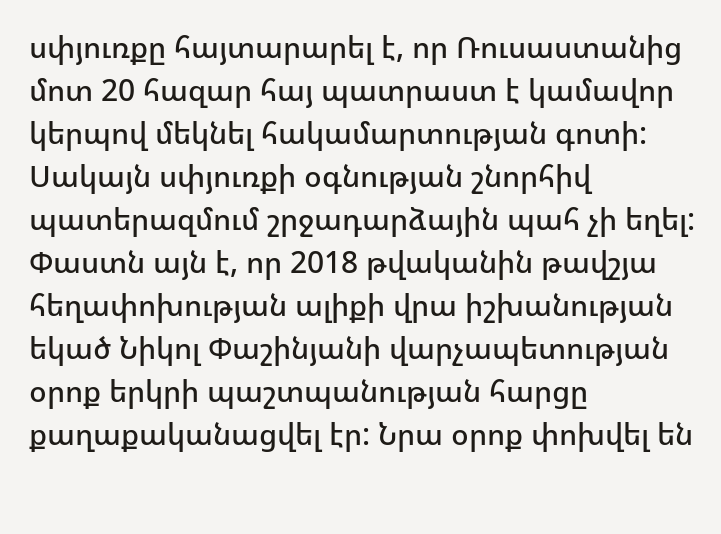սփյուռքը հայտարարել է, որ Ռուսաստանից մոտ 20 հազար հայ պատրաստ է կամավոր կերպով մեկնել հակամարտության գոտի: Սակայն սփյուռքի օգնության շնորհիվ պատերազմում շրջադարձային պահ չի եղել: Փաստն այն է, որ 2018 թվականին թավշյա հեղափոխության ալիքի վրա իշխանության եկած Նիկոլ Փաշինյանի վարչապետության օրոք երկրի պաշտպանության հարցը քաղաքականացվել էր: Նրա օրոք փոխվել են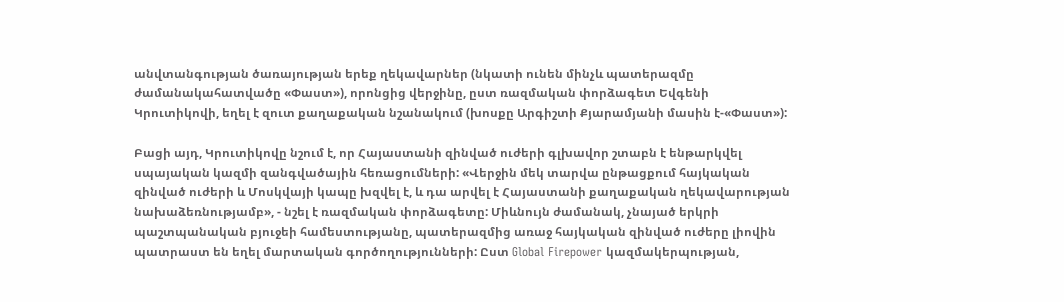անվտանգության ծառայության երեք ղեկավարներ (նկատի ունեն մինչև պատերազմը ժամանակահատվածը «Փաստ»), որոնցից վերջինը, ըստ ռազմական փորձագետ Եվգենի Կրուտիկովի, եղել է զուտ քաղաքական նշանակում (խոսքը Արգիշտի Քյարամյանի մասին է-«Փաստ»):

Բացի այդ, Կրուտիկովը նշում է, որ Հայաստանի զինված ուժերի գլխավոր շտաբն է ենթարկվել սպայական կազմի զանգվածային հեռացումների: «Վերջին մեկ տարվա ընթացքում հայկական զինված ուժերի և Մոսկվայի կապը խզվել է, և դա արվել է Հայաստանի քաղաքական ղեկավարության նախաձեռնությամբ», - նշել է ռազմական փորձագետը: Միևնույն ժամանակ, չնայած երկրի պաշտպանական բյուջեի համեստությանը, պատերազմից առաջ հայկական զինված ուժերը լիովին պատրաստ են եղել մարտական գործողությունների: Ըստ Global Firepower կազմակերպության,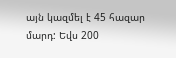այն կազմել է 45 հազար մարդ: Եվս 200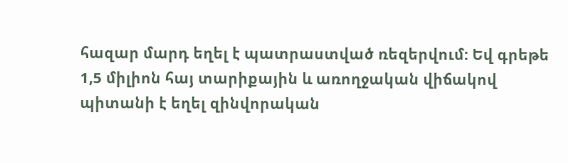հազար մարդ եղել է պատրաստված ռեզերվում: Եվ գրեթե 1,5 միլիոն հայ տարիքային և առողջական վիճակով պիտանի է եղել զինվորական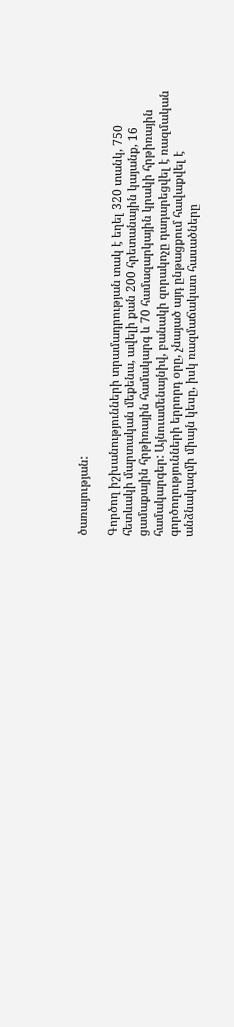ծառայության:

Գործող իշխանությունների տրամադրության տակ է եղել 320 տանկ, 750 հետևակի մարտական մեքենա, ավելի քան 200 հրետանային կայանք, 16 ցամաքային հրթիռային համակարգ և 70 համազարկային կրակի հրթիռային համակարգեր: Այնուամենայնիվ, բանակի զորակոչը դադարեցվել է ռազմական գործողությունների երրորդ օրը, չնայած այդ ընթացքում հավաքվել է անձնակազմի միայն կեսը, իսկ ռազմաճակատ հասածները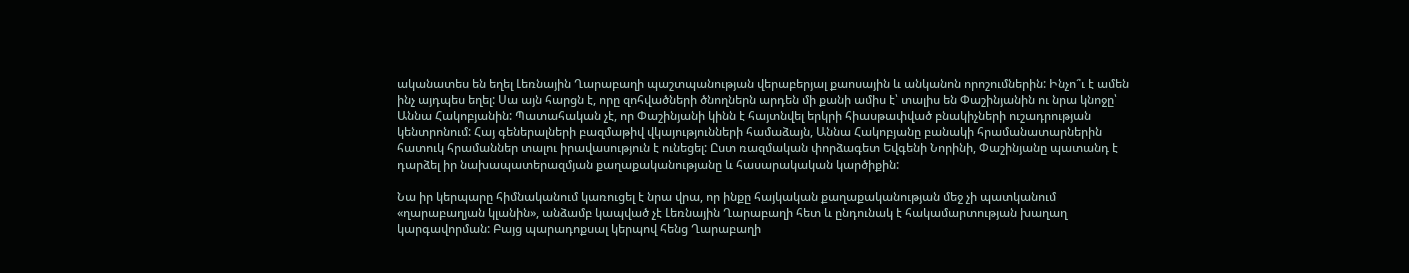ականատես են եղել Լեռնային Ղարաբաղի պաշտպանության վերաբերյալ քաոսային և անկանոն որոշումներին: Ինչո՞ւ է ամեն ինչ այդպես եղել: Սա այն հարցն է, որը զոհվածների ծնողներն արդեն մի քանի ամիս է՝ տալիս են Փաշինյանին ու նրա կնոջը՝ Աննա Հակոբյանին: Պատահական չէ, որ Փաշինյանի կինն է հայտնվել երկրի հիասթափված բնակիչների ուշադրության կենտրոնում: Հայ գեներալների բազմաթիվ վկայությունների համաձայն, Աննա Հակոբյանը բանակի հրամանատարներին հատուկ հրամաններ տալու իրավասություն է ունեցել: Ըստ ռազմական փորձագետ Եվգենի Նորինի, Փաշինյանը պատանդ է դարձել իր նախապատերազմյան քաղաքականությանը և հասարակական կարծիքին:

Նա իր կերպարը հիմնականում կառուցել է նրա վրա, որ ինքը հայկական քաղաքականության մեջ չի պատկանում «ղարաբաղյան կլանին», անձամբ կապված չէ Լեռնային Ղարաբաղի հետ և ընդունակ է հակամարտության խաղաղ կարգավորման: Բայց պարադոքսալ կերպով հենց Ղարաբաղի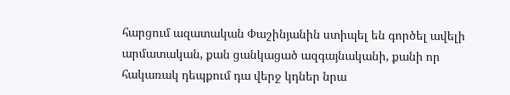հարցում ազատական Փաշինյանին ստիպել են գործել ավելի արմատական, քան ցանկացած ազգայնականի, քանի որ հակառակ դեպքում դա վերջ կդներ նրա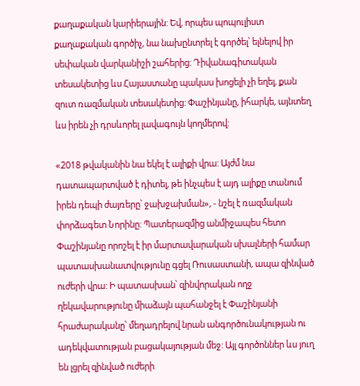քաղաքական կարիերային: Եվ, որպես պոպուլիստ քաղաքական գործիչ, նա նախընտրել է գործել՝ ելնելով իր սեփական վարկանիշի շահերից: Դիվանագիտական տեսակետից ևս Հայաստանը պակաս խոցելի չի եղել, քան զուտ ռազմական տեսակետից: Փաշինյանը, իհարկե, այնտեղ ևս իրեն չի դրսևորել լավագույն կողմերով:

«2018 թվականին նա եկել է ալիքի վրա: Այժմ նա դատապարտված է դիտել, թե ինչպես է այդ ալիքը տանում իրեն դեպի ժայռերը՝ ջախջախման», - նշել է ռազմական փորձագետ Նորինը: Պատերազմից անմիջապես հետո Փաշինյանը որոշել է իր մարտավարական սխալների համար պատասխանատվությունը գցել Ռուսաստանի, ապա զինված ուժերի վրա: Ի պատասխան՝ զինվորական ողջ ղեկավարությունը միաձայն պահանջել է Փաշինյանի հրաժարականը՝ մեղադրելով նրան անգործունակության ու ադեկվատության բացակայության մեջ: Այլ գործոններ ևս յուղ են լցրել զինված ուժերի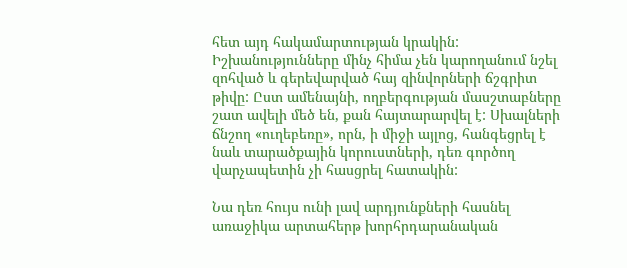հետ այդ հակամարտության կրակին: Իշխանությունները մինչ հիմա չեն կարողանում նշել զոհված և գերեվարված հայ զինվորների ճշգրիտ թիվը: Ըստ ամենայնի, ողբերգության մասշտաբները շատ ավելի մեծ են, քան հայտարարվել է: Սխալների ճնշող «ուղեբեռը», որն, ի միջի այլոց, հանգեցրել է նաև տարածքային կորուստների, դեռ գործող վարչապետին չի հասցրել հատակին:

Նա դեռ հույս ունի լավ արդյունքների հասնել առաջիկա արտահերթ խորհրդարանական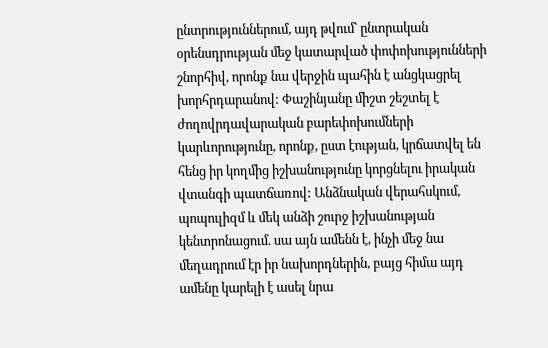ընտրություններում, այդ թվում՝ ընտրական օրենսդրության մեջ կատարված փոփոխությունների շնորհիվ, որոնք նա վերջին պահին է անցկացրել խորհրդարանով: Փաշինյանը միշտ շեշտել է ժողովրդավարական բարեփոխումների կարևորությունը, որոնք, ըստ էության, կրճատվել են հենց իր կողմից իշխանությունը կորցնելու իրական վտանգի պատճառով: Անձնական վերահսկում, պոպուլիզմ և մեկ անձի շուրջ իշխանության կենտրոնացում. սա այն ամենն է, ինչի մեջ նա մեղադրում էր իր նախորդներին, բայց հիմա այդ ամենը կարելի է ասել նրա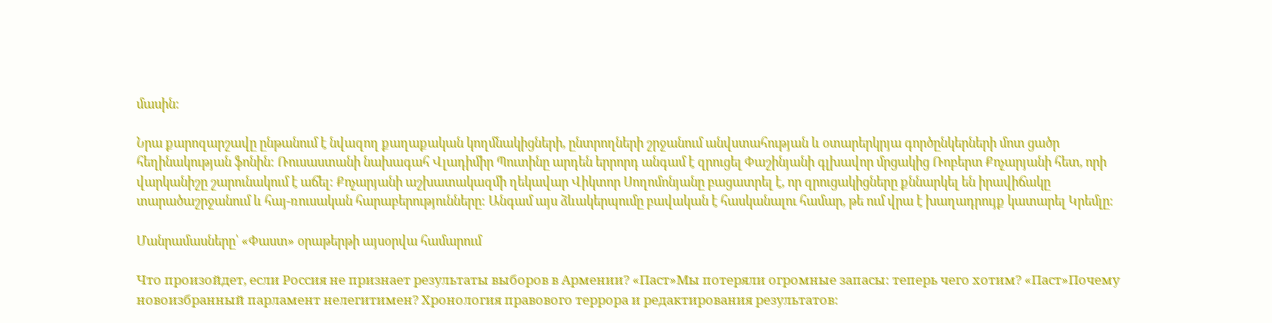մասին:

Նրա քարոզարշավը ընթանում է նվազող քաղաքական կողմնակիցների, ընտրողների շրջանում անվստահության և օտարերկրյա գործընկերների մոտ ցածր հեղինակության ֆոնին: Ռուսաստանի նախագահ Վլադիմիր Պուտինը արդեն երրորդ անգամ է զրուցել Փաշինյանի գլխավոր մրցակից Ռոբերտ Քոչարյանի հետ, որի վարկանիշը շարունակում է աճել: Քոչարյանի աշխատակազմի ղեկավար Վիկտոր Սողոմոնյանը բացատրել է, որ զրուցակիցները քննարկել են իրավիճակը տարածաշրջանում և հայ-ռուսական հարաբերությունները: Անգամ այս ձևակերպումը բավական է հասկանալու համար, թե ում վրա է խաղադրույք կատարել Կրեմլը:

Մանրամասները՝ «Փաստ» օրաթերթի այսօրվա համարում

Что произойдет, если Россия не признает результаты выборов в Армении? «Паст»Мы потеряли огромные запасы: теперь чего хотим? «Паст»Почему новоизбранный парламент нелегитимен? Хронология правового террора и редактирования результатов: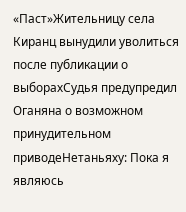«Паст»Жительницу села Киранц вынудили уволиться после публикации о выборахСудья предупредил Оганяна о возможном принудительном приводеНетаньяху: Пока я являюсь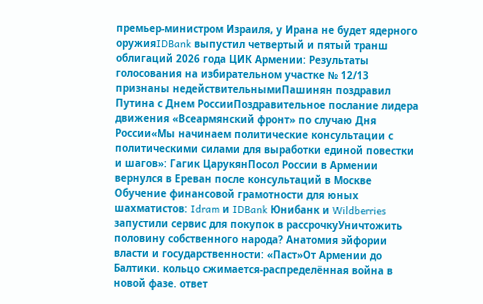премьер-министром Израиля, у Ирана не будет ядерного оружияIDBank выпустил четвертый и пятый транш облигаций 2026 года ЦИК Армении: Результаты голосования на избирательном участке № 12/13 признаны недействительнымиПашинян поздравил Путина с Днем РоссииПоздравительное послание лидера движения «Всеармянский фронт» по случаю Дня России«Мы начинаем политические консультации с политическими силами для выработки единой повестки и шагов»: Гагик ЦарукянПосол России в Армении вернулся в Ереван после консультаций в Москве Обучение финансовой грамотности для юных шахматистов: Idram и IDBank Юнибанк и Wildberries запустили сервис для покупок в рассрочкуУничтожить половину собственного народа? Анатомия эйфории власти и государственности: «Паст»От Армении до Балтики. кольцо сжимается-распределённая война в новой фазе. ответ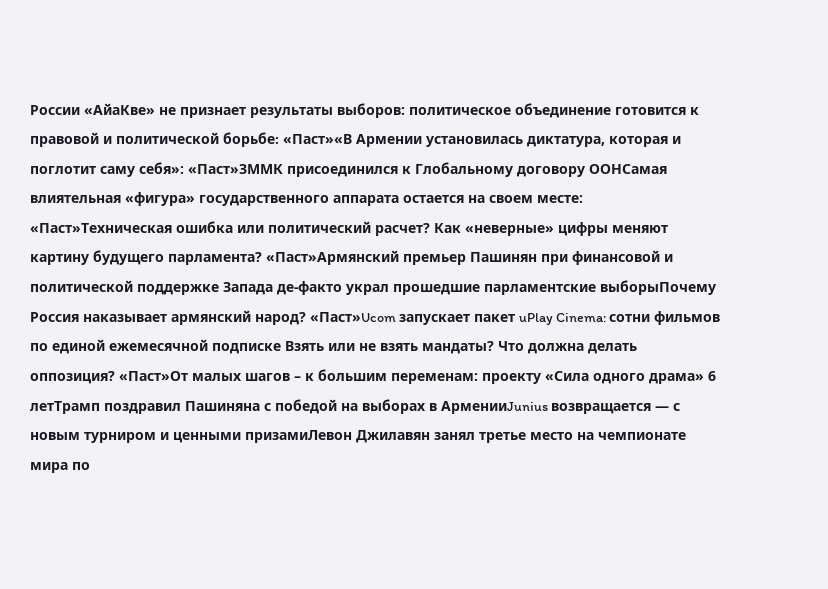России «АйаКве» не признает результаты выборов: политическое объединение готовится к правовой и политической борьбе։ «Паст»«В Армении установилась диктатура, которая и поглотит саму себя»: «Паст»ЗММК присоединился к Глобальному договору ООНСамая влиятельная «фигура» государственного аппарата остается на своем месте: «Паст»Техническая ошибка или политический расчет? Как «неверные» цифры меняют картину будущего парламента? «Паст»Армянский премьер Пашинян при финансовой и политической поддержке Запада де-факто украл прошедшие парламентские выборыПочему Россия наказывает армянский народ? «Паст»Ucom запускает пакет uPlay Cinema: сотни фильмов по единой ежемесячной подписке Взять или не взять мандаты? Что должна делать оппозиция? «Паст»От малых шагов – к большим переменам: проекту «Сила одного драма» 6 летТрамп поздравил Пашиняна с победой на выборах в АрменииJunius возвращается — с новым турниром и ценными призамиЛевон Джилавян занял третье место на чемпионате мира по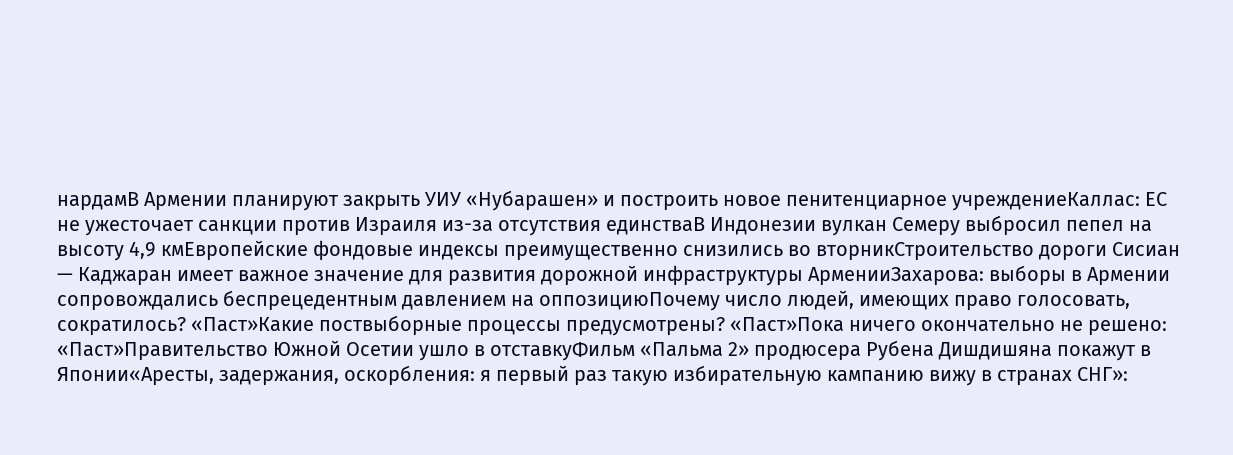нардамВ Армении планируют закрыть УИУ «Нубарашен» и построить новое пенитенциарное учреждениеКаллас: ЕС не ужесточает санкции против Израиля из-за отсутствия единстваВ Индонезии вулкан Семеру выбросил пепел на высоту 4,9 кмЕвропейские фондовые индексы преимущественно снизились во вторникСтроительство дороги Сисиан — Каджаран имеет важное значение для развития дорожной инфраструктуры АрменииЗахарова: выборы в Армении сопровождались беспрецедентным давлением на оппозициюПочему число людей, имеющих право голосовать, сократилось? «Паст»Какие поствыборные процессы предусмотрены? «Паст»Пока ничего окончательно не решено: «Паст»Правительство Южной Осетии ушло в отставкуФильм «Пальма 2» продюсера Рубена Дишдишяна покажут в Японии«Аресты, задержания, оскорбления: я первый раз такую избирательную кампанию вижу в странах СНГ»: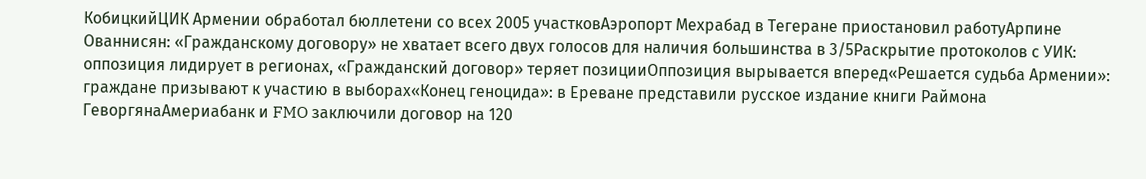КобицкийЦИК Армении обработал бюллетени со всех 2005 участковАэропорт Мехрабад в Тегеране приостановил работуАрпине Ованнисян: «Гражданскому договору» не хватает всего двух голосов для наличия большинства в 3/5Раскрытие протоколов с УИК: оппозиция лидирует в регионах, «Гражданский договор» теряет позицииОппозиция вырывается вперед«Решается судьба Армении»: граждане призывают к участию в выборах«Конец геноцида»: в Ереване представили русское издание книги Раймона ГеворгянаАмериабанк и FMO заключили договор на 120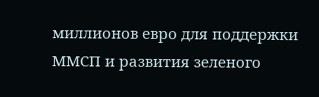миллионов евро для поддержки ММСП и развития зеленого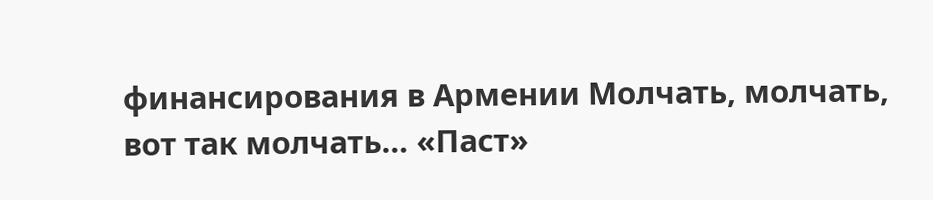финансирования в Армении Молчать, молчать, вот так молчать… «Паст»